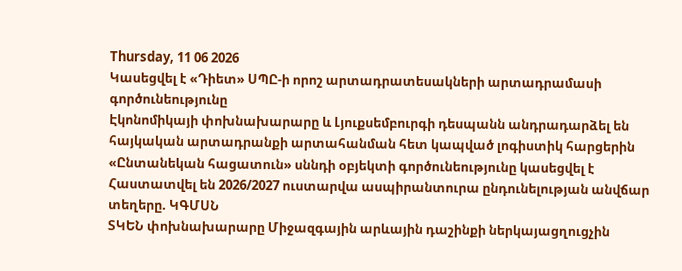Thursday, 11 06 2026
Կասեցվել է «Դիետ» ՍՊԸ-ի որոշ արտադրատեսակների արտադրամասի գործունեությունը
Էկոնոմիկայի փոխնախարարը և Լյուքսեմբուրգի դեսպանն անդրադարձել են հայկական արտադրանքի արտահանման հետ կապված լոգիստիկ հարցերին
«Ընտանեկան հացատուն» սննդի օբյեկտի գործունեությունը կասեցվել է
Հաստատվել են 2026/2027 ուստարվա ասպիրանտուրա ընդունելության անվճար տեղերը. ԿԳՄՍՆ
ՏԿԵՆ փոխնախարարը Միջազգային արևային դաշինքի ներկայացղուցչին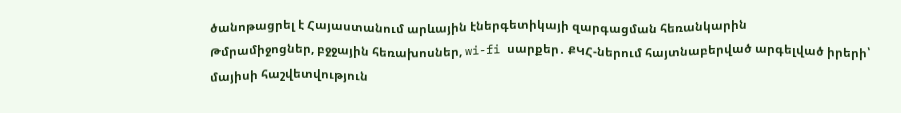ծանոթացրել է Հայաստանում արևային էներգետիկայի զարգացման հեռանկարին
Թմրամիջոցներ, բջջային հեռախոսներ, wi-fi սարքեր․ ՔԿՀ-ներում հայտնաբերված արգելված իրերի՝ մայիսի հաշվետվություն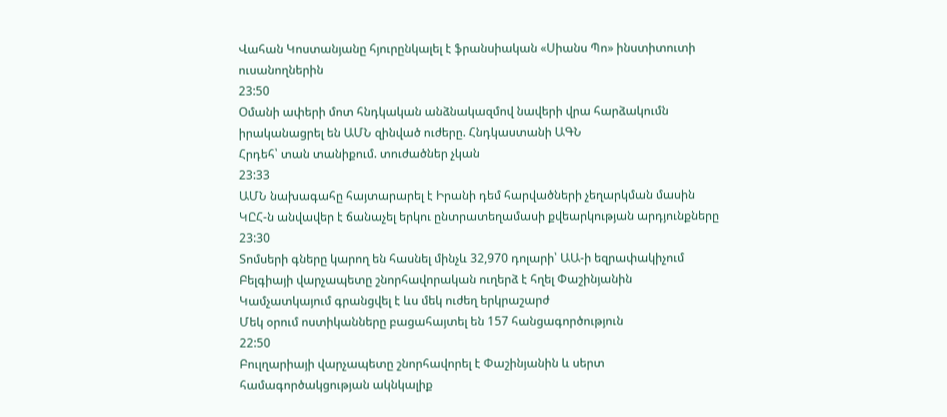Վահան Կոստանյանը հյուրընկալել է ֆրանսիական «Սիանս Պո» ինստիտուտի ուսանողներին
23:50
Օմանի ափերի մոտ հնդկական անձնակազմով նավերի վրա հարձակումն իրականացրել են ԱՄՆ զինված ուժերը. Հնդկաստանի ԱԳՆ
Հրդեհ՝ տան տանիքում. տուժածներ չկան
23:33
ԱՄՆ նախագահը հայտարարել է Իրանի դեմ հարվածների չեղարկման մասին
ԿԸՀ-ն անվավեր է ճանաչել երկու ընտրատեղամասի քվեարկության արդյունքները
23:30
Տոմսերի գները կարող են հասնել մինչև 32,970 դոլարի՝ ԱԱ-ի եզրափակիչում
Բելգիայի վարչապետը շնորհավորական ուղերձ է հղել Փաշինյանին
Կամչատկայում գրանցվել է ևս մեկ ուժեղ երկրաշարժ
Մեկ օրում ոստիկանները բացահայտել են 157 հանցագործություն
22:50
Բուլղարիայի վարչապետը շնորհավորել է Փաշինյանին և սերտ համագործակցության ակնկալիք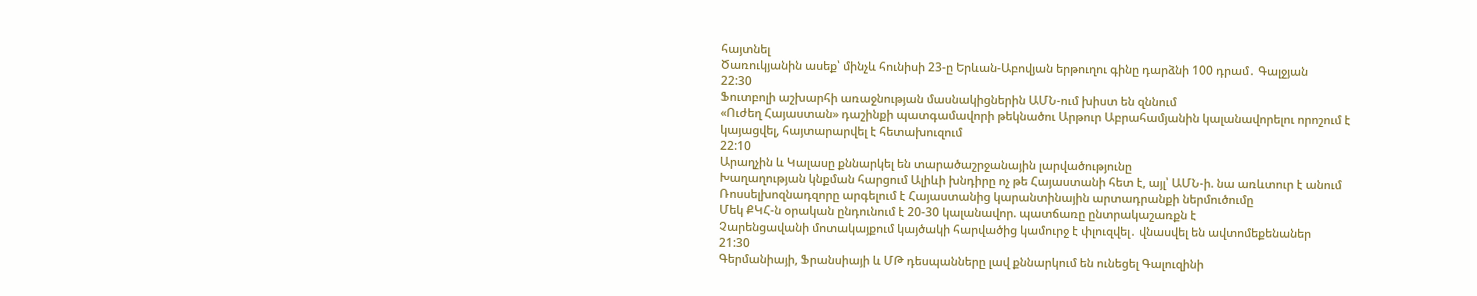հայտնել
Ծառուկյանին ասեք՝ մինչև հունիսի 23-ը Երևան-Աբովյան երթուղու գինը դարձնի 100 դրամ․ Գալջյան
22:30
Ֆուտբոլի աշխարհի առաջնության մասնակիցներին ԱՄՆ-ում խիստ են զննում
«Ուժեղ Հայաստան» դաշինքի պատգամավորի թեկնածու Արթուր Աբրահամյանին կալանավորելու որոշում է կայացվել, հայտարարվել է հետախուզում
22:10
Արաղչին և Կալասը քննարկել են տարածաշրջանային լարվածությունը
Խաղաղության կնքման հարցում Ալիևի խնդիրը ոչ թե Հայաստանի հետ է, այլ՝ ԱՄՆ-ի. նա առևտուր է անում
Ռոսսելխոզնադզորը արգելում է Հայաստանից կարանտինային արտադրանքի ներմուծումը
Մեկ ՔԿՀ-ն օրական ընդունում է 20-30 կալանավոր. պատճառը ընտրակաշառքն է
Չարենցավանի մոտակայքում կայծակի հարվածից կամուրջ է փլուզվել․ վնասվել են ավտոմեքենաներ
21:30
Գերմանիայի, Ֆրանսիայի և ՄԹ դեսպանները լավ քննարկում են ունեցել Գալուզինի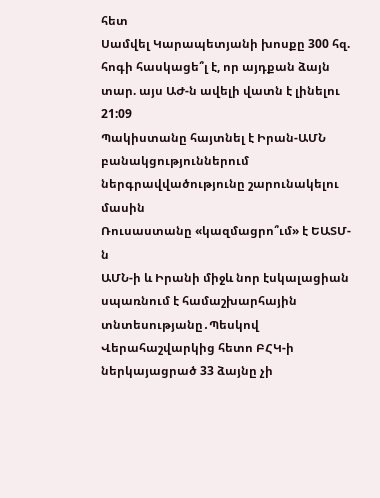հետ
Սամվել Կարապետյանի խոսքը 300 հզ. հոգի հասկացե՞լ է, որ այդքան ձայն տար. այս ԱԺ-ն ավելի վատն է լինելու
21:09
Պակիստանը հայտնել է Իրան-ԱՄՆ բանակցություններում ներգրավվածությունը շարունակելու մասին
Ռուսաստանը «կազմացրո՞ւմ» է ԵԱՏՄ-ն
ԱՄՆ-ի և Իրանի միջև նոր էսկալացիան սպառնում է համաշխարհային տնտեսությանը․Պեսկով
Վերահաշվարկից հետո ԲՀԿ-ի ներկայացրած 33 ձայնը չի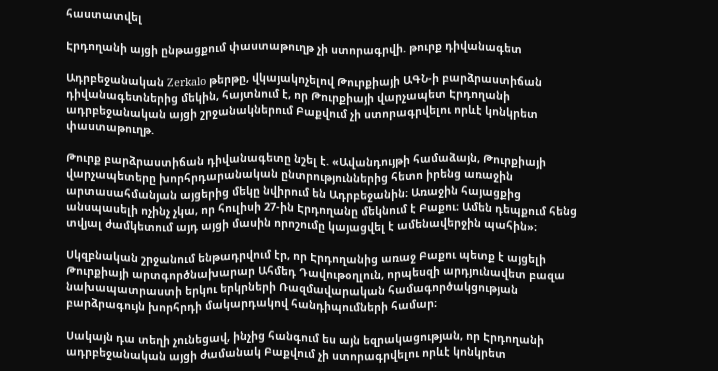հաստատվել

Էրդողանի այցի ընթացքում փաստաթուղթ չի ստորագրվի. թուրք դիվանագետ

Ադրբեջանական Zerkalo թերթը, վկայակոչելով Թուրքիայի ԱԳՆ-ի բարձրաստիճան դիվանագետներից մեկին, հայտնում է, որ Թուրքիայի վարչապետ Էրդողանի ադրբեջանական այցի շրջանակներում Բաքվում չի ստորագրվելու որևէ կոնկրետ փաստաթուղթ.

Թուրք բարձրաստիճան դիվանագետը նշել է. «Ավանդույթի համաձայն, Թուրքիայի վարչապետերը խորհրդարանական ընտրություններից հետո իրենց առաջին արտասահմանյան այցերից մեկը նվիրում են Ադրբեջանին։ Առաջին հայացքից անսպասելի ոչինչ չկա, որ հուլիսի 27-ին Էրդողանը մեկնում է Բաքու։ Ամեն դեպքում հենց տվյալ ժամկետում այդ այցի մասին որոշումը կայացվել է ամենավերջին պահին»։

Սկզբնական շրջանում ենթադրվում էր, որ Էրդողանից առաջ Բաքու պետք է այցելի Թուրքիայի արտգործնախարար Ահմեդ Դավութօղլուն, որպեսզի արդյունավետ բազա նախապատրաստի երկու երկրների Ռազմավարական համագործակցության բարձրագույն խորհրդի մակարդակով հանդիպումների համար։

Սակայն դա տեղի չունեցավ, ինչից հանգում ես այն եզրակացության, որ Էրդողանի ադրբեջանական այցի ժամանակ Բաքվում չի ստորագրվելու որևէ կոնկրետ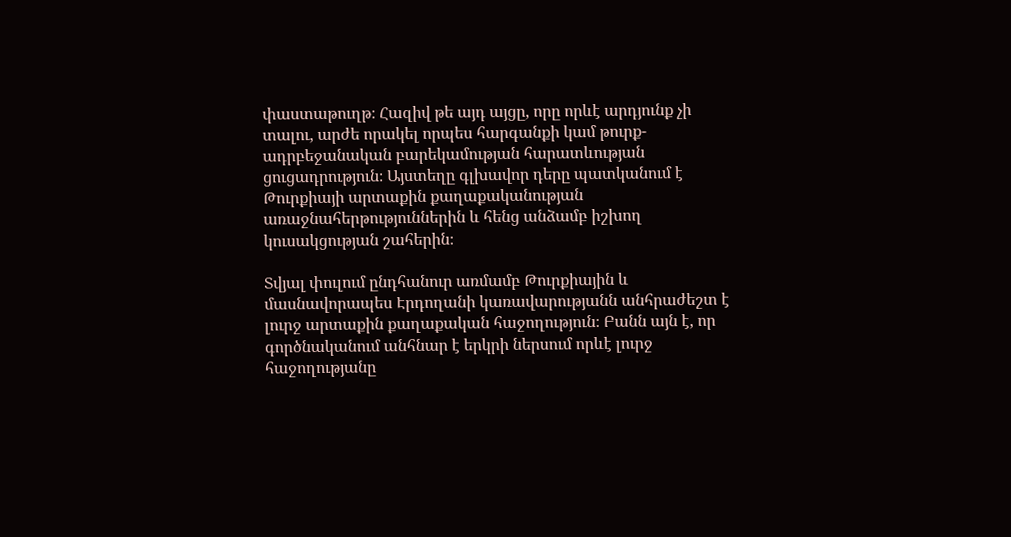փաստաթուղթ։ Հազիվ թե այդ այցը, որը որևէ արդյունք չի տալու, արժե որակել որպես հարգանքի կամ թուրք-ադրբեջանական բարեկամության հարատևության ցուցադրություն։ Այստեղը գլխավոր դերը պատկանում է Թուրքիայի արտաքին քաղաքականության առաջնահերթություններին և հենց անձամբ իշխող կուսակցության շահերին։

Տվյալ փուլում ընդհանուր առմամբ Թուրքիային և մասնավորապես Էրդողանի կառավարությանն անհրաժեշտ է լուրջ արտաքին քաղաքական հաջողություն։ Բանն այն է, որ գործնականում անհնար է երկրի ներսում որևէ լուրջ հաջողությանը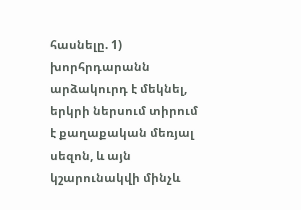հասնելը. 1) խորհրդարանն արձակուրդ է մեկնել, երկրի ներսում տիրում է քաղաքական մեռյալ սեզոն, և այն կշարունակվի մինչև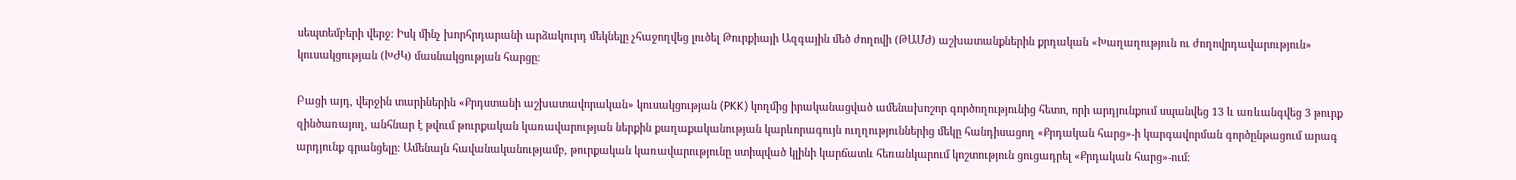սեպտեմբերի վերջ։ Իսկ մինչ խորհրդարանի արձակուրդ մեկնելը չհաջողվեց լուծել Թուրքիայի Ազգային մեծ ժողովի (ԹԱՄԺ) աշխատանքներին քրդական «Խաղաղություն ու ժողովրդավարություն» կուսակցության (ԽԺԿ) մասնակցության հարցը։

Բացի այդ, վերջին տարիներին «Քրդստանի աշխատավորական» կուսակցության (PKK) կողմից իրականացված ամենախոշոր գործողությունից հետո, որի արդյունքում սպանվեց 13 և առևանգվեց 3 թուրք զինծառայող, անհնար է թվում թուրքական կառավարության ներքին քաղաքականության կարևորագույն ուղղություններից մեկը հանդիսացող «Քրդական հարց»-ի կարգավորման գործընթացում արագ արդյունք գրանցելը։ Ամենայն հավանականությամբ, թուրքական կառավարությունը ստիպված կլինի կարճատև հեռանկարում կոշտություն ցուցադրել «Քրդական հարց»-ում։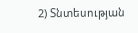2) Տնտեսության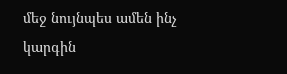մեջ նույնպես ամեն ինչ կարգին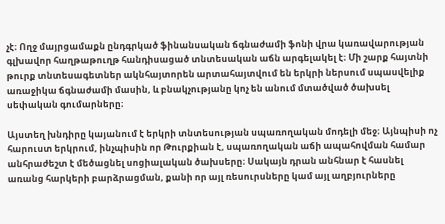չէ։ Ողջ մայրցամաքն ընդգրկած ֆինանսական ճգնաժամի ֆոնի վրա կառավարության գլխավոր հաղթաթուղթ հանդիսացած տնտեսական աճն արգելակել է։ Մի շարք հայտնի թուրք տնտեսագետներ ակնհայտորեն արտահայտվում են երկրի ներսում սպասվելիք առաջիկա ճգնաժամի մասին, և բնակչությանը կոչ են անում մտածված ծախսել սեփական գումարները։

Այստեղ խնդիրը կայանում է երկրի տնտեսության սպառողական մոդելի մեջ։ Այնպիսի ոչ հարուստ երկրում, ինչպիսին որ Թուրքիան է, սպառողական աճի ապահովման համար անհրաժեշտ է մեծացնել սոցիալական ծախսերը։ Սակայն դրան անհնար է հասնել առանց հարկերի բարձրացման, քանի որ այլ ռեսուրսները կամ այլ աղբյուրները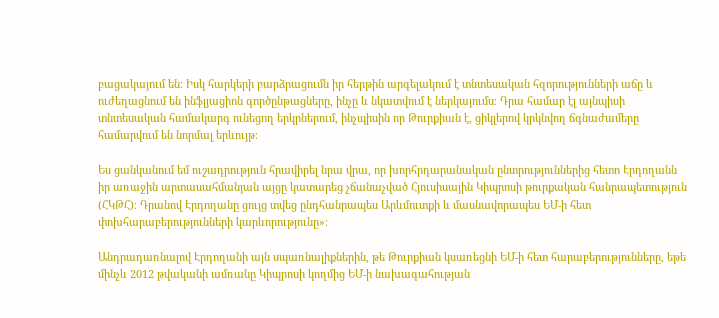բացակայում են։ Իսկ հարկերի բարձրացումն իր հերթին արգելակում է տնտեսական հզորությունների աճը և ուժեղացնում են ինֆլյացիոն գործընթացները, ինչը և նկատվում է ներկայումս։ Դրա համար էլ այնպիսի տնտեսական համակարգ ունեցող երկրներում, ինչպիսին որ Թուրքիան է, ցիկլերով կրկնվող ճգնաժամերը համարվում են նորմալ երևույթ։

Ես ցանկանում եմ ուշադրություն հրավիրել նրա վրա, որ խորհրդարանական ընտրություններից հետո Էրդողանն իր առաջին արտասահմանյան այցը կատարեց չճանաչված Հյուսիսային Կիպրոսի թուրքական հանրապետություն (ՀԿԹՀ)։ Դրանով Էրդողանը ցույց տվեց ընդհանրապես Արևմուտքի և մասնավորապես ԵՄ-ի հետ փոխհարաբերությունների կարևորությունը»։

Անդրադառնալով Էրդողանի այն սպառնալիքներին, թե Թուրքիան կսառեցնի ԵՄ-ի հետ հարաբերությունները, եթե մինչև 2012 թվականի ամռանը Կիպրոսի կողմից ԵՄ-ի նախագահության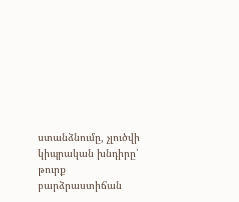ստանձնումը, չլուծվի կիպրական խնդիրը՝ թուրք բարձրաստիճան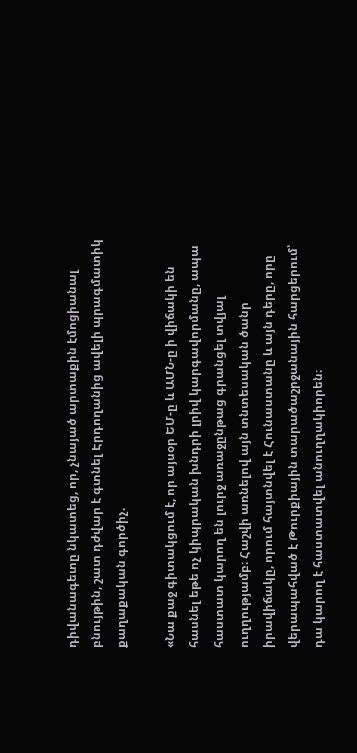դիվանագետը նկատեց, որ, չնայած արտաքին էմոցիանալ բնույթին, շատ դժվար է գտնել Էրդողանից ավելի պրագմատիկ քաղաքական գործիչ.

«Նա քաջ գիտակցում է, որ այսօր ԵՄ-ը և ԱՄՆ-ը ի վիճակի են հասնել եթե ոչ կիպրական խնդրի լրիվ կարգավորմանը, ապա հաստատ կարող են լուրջ առաջընթաց գրանցել տվյալ ուղղությամբ։ Հաշվի առնելով այն տնտեսական ծանր իրավիճակը, որում հայտնվել է Հունաստանը և այն դերը, որը վերապահված է Թուրքիային տարածաշրջանային հարցերում՝ դա կարող է հաստատվել անուղղակիորեն։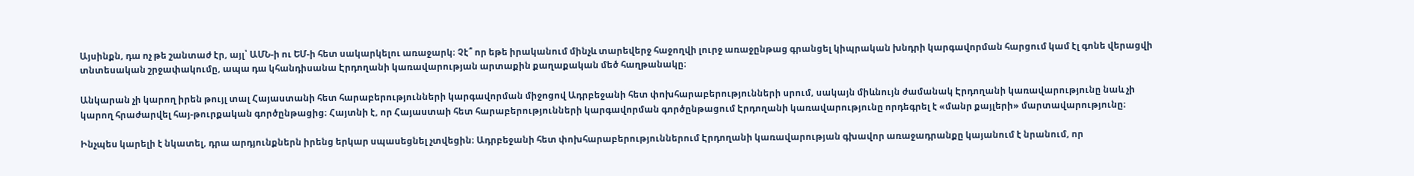Այսինքն, դա ոչ թե շանտաժ էր, այլ՝ ԱՄՆ-ի ու ԵՄ-ի հետ սակարկելու առաջարկ։ Չէ՞ որ եթե իրականում մինչև տարեվերջ հաջողվի լուրջ առաջընթաց գրանցել կիպրական խնդրի կարգավորման հարցում կամ էլ գոնե վերացվի տնտեսական շրջափակումը, ապա դա կհանդիսանա Էրդողանի կառավարության արտաքին քաղաքական մեծ հաղթանակը։

Անկարան չի կարող իրեն թույլ տալ Հայաստանի հետ հարաբերությունների կարգավորման միջոցով Ադրբեջանի հետ փոխհարաբերությունների սրում, սակայն միևնույն ժամանակ Էրդողանի կառավարությունը նաև չի կարող հրաժարվել հայ-թուրքական գործընթացից։ Հայտնի է, որ Հայաստաի հետ հարաբերությունների կարգավորման գործընթացում Էրդողանի կառավարությունը որդեգրել է «մանր քայլերի» մարտավարությունը։

Ինչպես կարելի է նկատել, դրա արդյունքներն իրենց երկար սպասեցնել չտվեցին։ Ադրբեջանի հետ փոխհարաբերություններում Էրդողանի կառավարության գխավոր առաջադրանքը կայանում է նրանում, որ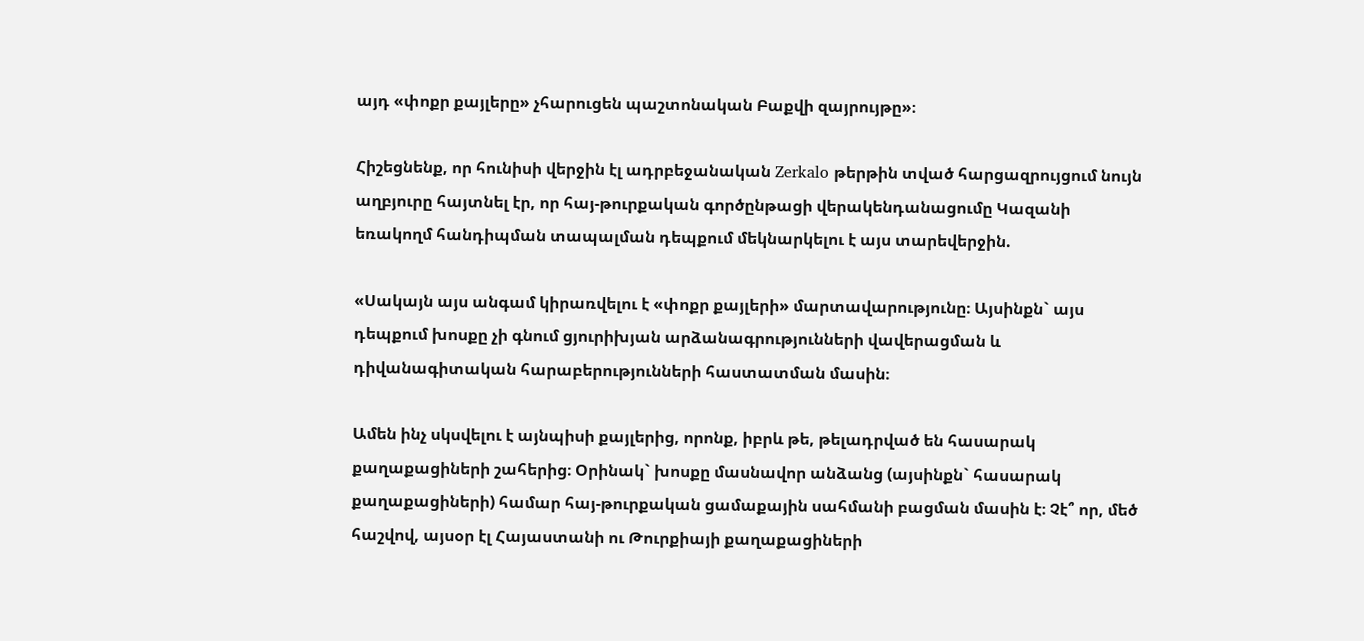այդ «փոքր քայլերը» չհարուցեն պաշտոնական Բաքվի զայրույթը»։

Հիշեցնենք, որ հունիսի վերջին էլ ադրբեջանական Zerkalo թերթին տված հարցազրույցում նույն աղբյուրը հայտնել էր, որ հայ-թուրքական գործընթացի վերակենդանացումը Կազանի եռակողմ հանդիպման տապալման դեպքում մեկնարկելու է այս տարեվերջին.

«Սակայն այս անգամ կիրառվելու է «փոքր քայլերի» մարտավարությունը։ Այսինքն` այս դեպքում խոսքը չի գնում ցյուրիխյան արձանագրությունների վավերացման և դիվանագիտական հարաբերությունների հաստատման մասին։

Ամեն ինչ սկսվելու է այնպիսի քայլերից, որոնք, իբրև թե, թելադրված են հասարակ քաղաքացիների շահերից։ Օրինակ` խոսքը մասնավոր անձանց (այսինքն` հասարակ քաղաքացիների) համար հայ-թուրքական ցամաքային սահմանի բացման մասին է։ Չէ՞ որ, մեծ հաշվով, այսօր էլ Հայաստանի ու Թուրքիայի քաղաքացիների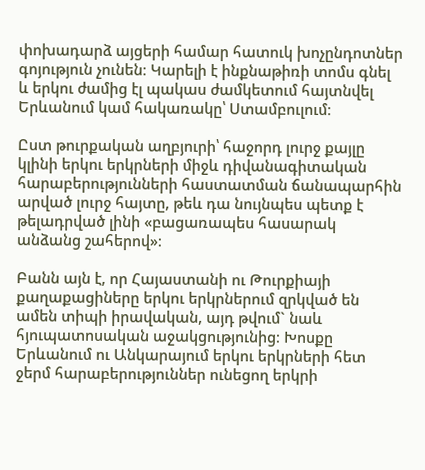փոխադարձ այցերի համար հատուկ խոչընդոտներ գոյություն չունեն։ Կարելի է ինքնաթիռի տոմս գնել և երկու ժամից էլ պակաս ժամկետում հայտնվել Երևանում կամ հակառակը՝ Ստամբուլում։

Ըստ թուրքական աղբյուրի՝ հաջորդ լուրջ քայլը կլինի երկու երկրների միջև դիվանագիտական հարաբերությունների հաստատման ճանապարհին արված լուրջ հայտը, թեև դա նույնպես պետք է թելադրված լինի «բացառապես հասարակ անձանց շահերով»։

Բանն այն է, որ Հայաստանի ու Թուրքիայի քաղաքացիները երկու երկրներում զրկված են ամեն տիպի իրավական, այդ թվում` նաև հյուպատոսական աջակցությունից։ Խոսքը Երևանում ու Անկարայում երկու երկրների հետ ջերմ հարաբերություններ ունեցող երկրի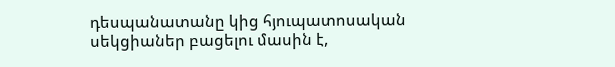դեսպանատանը կից հյուպատոսական սեկցիաներ բացելու մասին է,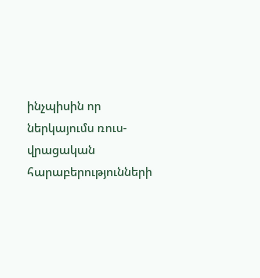ինչպիսին որ ներկայումս ռուս-վրացական հարաբերությունների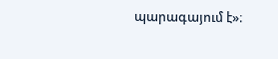պարագայում է»։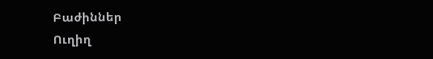Բաժիններ
Ուղիղ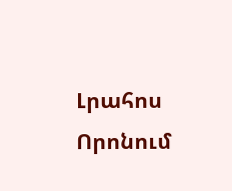Լրահոս
Որոնում